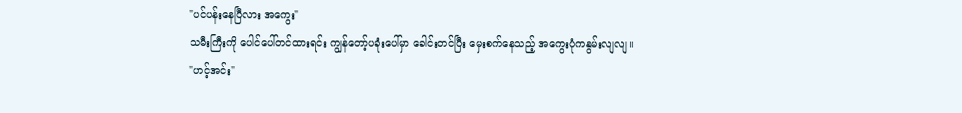"ပင်ပန်းနေပြီလား အကွေး"
သမီးကြီးကို ပေါင်ပေါ်တင်ထားရင်း ကျွန်တော့်ပခုံးပေါ်မှာ ခေါင်းတင်ပြီး မှေးစက်နေသည့် အကွေးပုံကနွမ်းလျလျ။
"ဟင့်အင်း"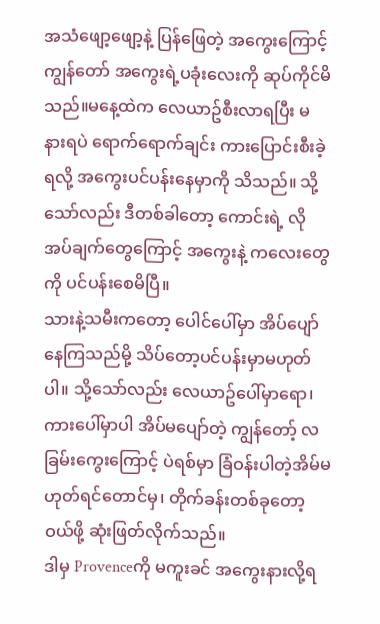အသံဖျော့ဖျော့နဲ့ ပြန်ဖြေတဲ့ အကွေးကြောင့် ကျွန်တော် အကွေးရဲ့ပခုံးလေးကို ဆုပ်ကိုင်မိသည်။မနေ့ထဲက လေယာဥ်စီးလာရပြီး မနားရပဲ ရောက်ရောက်ချင်း ကားပြောင်းစီးခဲ့ရလို့ အကွေးပင်ပန်းနေမှာကို သိသည်။ သို့သော်လည်း ဒီတစ်ခါတော့ ကောင်းရဲ့ လိုအပ်ချက်တွေကြောင့် အကွေးနဲ့ ကလေးတွေကို ပင်ပန်းစေမိပြီ။
သားနဲ့သမီးကတော့ ပေါင်ပေါ်မှာ အိပ်ပျော်နေကြသည်မို့ သိပ်တော့ပင်ပန်းမှာမဟုတ်ပါ။ သို့သော်လည်း လေယာဥ်ပေါ်မှာရော၊ ကားပေါ်မှာပါ အိပ်မပျော်တဲ့ ကျွန်တော့် လခြမ်းကွေးကြောင့် ပဲရစ်မှာ ခြံဝန်းပါတဲ့အိမ်မဟုတ်ရင်တောင်မှ၊ တိုက်ခန်းတစ်ခုတော့ ဝယ်ဖို့ ဆုံးဖြတ်လိုက်သည်။
ဒါမှ Provenceကို မကူးခင် အကွေးနားလို့ရ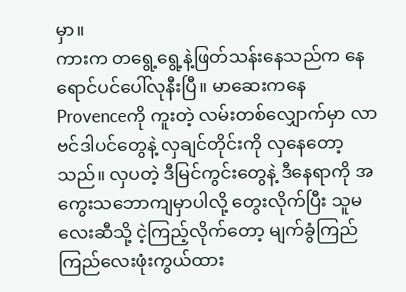မှာ။
ကားက တရွေ့ရွေ့နဲ့ဖြတ်သန်းနေသည်က နေရောင်ပင်ပေါ်လုနီးပြီ။ မာဆေးကနေ Provenceကို ကူးတဲ့ လမ်းတစ်လျှောက်မှာ လာဗင်ဒါပင်တွေနဲ့ လှချင်တိုင်းကို လှနေတော့သည်။ လှပတဲ့ ဒီမြင်ကွင်းတွေနဲ့ ဒီနေရာကို အကွေးသဘောကျမှာပါလို့ တွေးလိုက်ပြီး သူမလေးဆီသို့ ငဲ့ကြည့်လိုက်တော့ မျက်ခွံကြည်ကြည်လေးဖုံးကွယ်ထား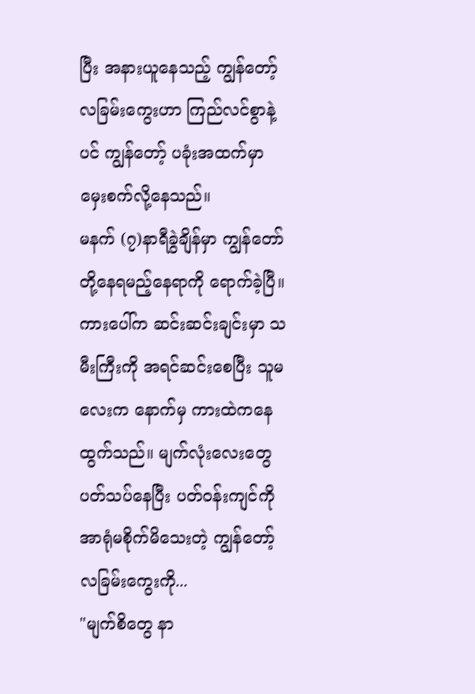ပြီး အနားယူနေသည့် ကျွန်တော့်လခြမ်းကွေးဟာ ကြည်လင်စွာနဲ့ပင် ကျွန်တော့် ပခုံးအထက်မှာ မှေးစက်လို့နေသည်။
မနက် (၇)နာရီခွဲချိန်မှာ ကျွန်တော်တို့နေရမည့်နေရာကို ရောက်ခဲ့ပြီ။ ကားပေါ်က ဆင်းဆင်းချင်းမှာ သမီးကြီးကို အရင်ဆင်းစေပြီး သူမလေးက နောက်မှ ကားထဲကနေထွက်သည်။ မျက်လုံးလေးတွေပတ်သပ်နေပြီး ပတ်ဝန်းကျင်ကို အာရုံမစိုက်မိသေးတဲ့ ကျွန်တော့်လခြမ်းကွေးကို...
"မျက်စိတွေ နာ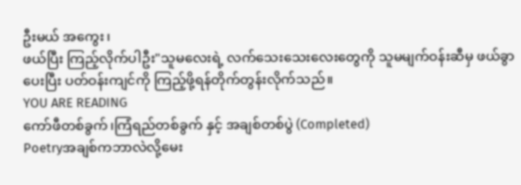ဦးမယ် အကွေး၊
ဖယ်ပြီး ကြည့်လိုက်ပါဦး"သူမလေးရဲ့ လက်သေးသေးလေးတွေကို သူမမျက်ဝန်းဆီမှ ဖယ်ခွာပေးပြီး ပတ်ဝန်းကျင်ကို ကြည့်ဖို့ရန်တိုက်တွန်းလိုက်သည်။
YOU ARE READING
ကော်ဖီတစ်ခွက်၊ကြံရည်တစ်ခွက် နှင့် အချစ်တစ်ပွဲ (Completed)
Poetryအချစ်ကဘာလဲလို့မေး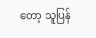တော့ သူပြန်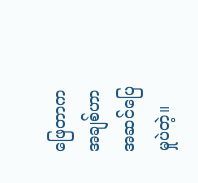ဖြေတာက အချစ်ဟာအဆင်ပြေမှုပဲတဲ့။